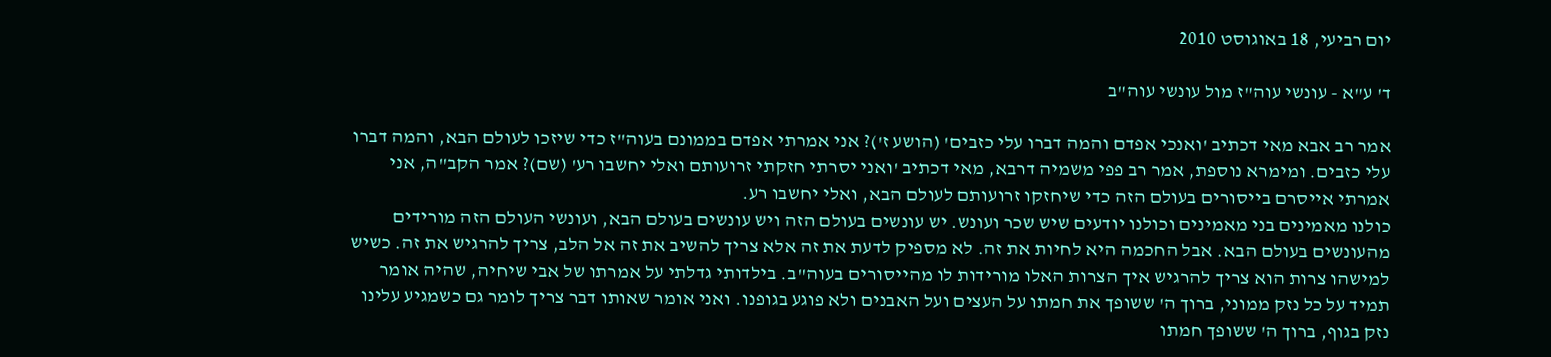יום רביעי, 18 באוגוסט 2010

ד' ע"א - עונשי עוה"ז מול עונשי עוה"ב

אמר רב אבא מאי דכתיב 'ואנכי אפדם והמה דברו עלי כזבים' (הושע ז')? אני אמרתי אפדם בממונם בעוה"ז כדי שיזכו לעולם הבא, והמה דברו עלי כזבים. ומימרא נוספת, אמר רב פפי משמיה דרבא, מאי דכתיב 'ואני יסרתי חזקתי זרועותם ואלי יחשבו רע' (שם)? אמר הקב"ה, אני אמרתי אייסרם בייסורים בעולם הזה כדי שיחזקו זרועותם לעולם הבא, ואלי יחשבו רע.
כולנו מאמינים בני מאמינים וכולנו יודעים שיש שכר ועונש. יש עונשים בעולם הזה ויש עונשים בעולם הבא, ועונשי העולם הזה מורידים מהעונשים בעולם הבא. אבל החכמה היא לחיות את זה. לא מספיק לדעת את זה אלא צריך להשיב את זה אל הלב, צריך להרגיש את זה. כשיש למישהו צרות הוא צריך להרגיש איך הצרות האלו מורידות לו מהייסורים בעוה"ב. בילדותי גדלתי על אמרתו של אבי שיחיה, שהיה אומר תמיד על כל נזק ממוני, ברוך ה' ששופך את חמתו על העצים ועל האבנים ולא פוגע בגופנו. ואני אומר שאותו דבר צריך לומר גם כשמגיע עלינו נזק בגוף, ברוך ה' ששופך חמתו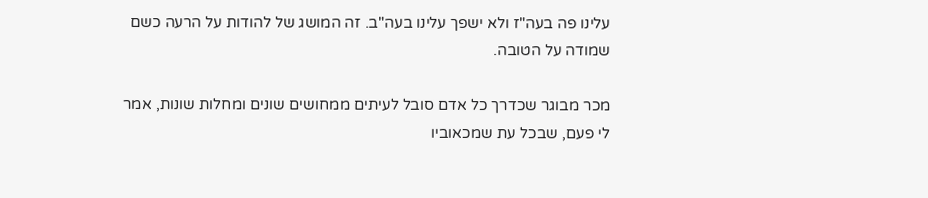עלינו פה בעה"ז ולא ישפך עלינו בעה"ב. זה המושג של להודות על הרעה כשם שמודה על הטובה.

מכר מבוגר שכדרך כל אדם סובל לעיתים ממחושים שונים ומחלות שונות, אמר לי פעם, שבכל עת שמכאוביו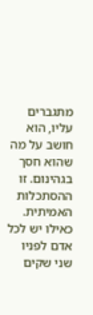מתגברים עליו, הוא חושב על מה שהוא חסך בגהינום. זו ההסתכלות האמיתית. כאילו יש לכל אדם לפניו שני שקים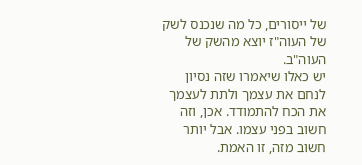של ייסורים, כל מה שנכנס לשק של העוה"ז יוצא מהשק של העוה"ב.
יש כאלו שיאמרו שזה נסיון לנחם את עצמך ולתת לעצמך את הכח להתמודד. אכן, וזה חשוב בפני עצמו. אבל יותר חשוב מזה, זו האמת.